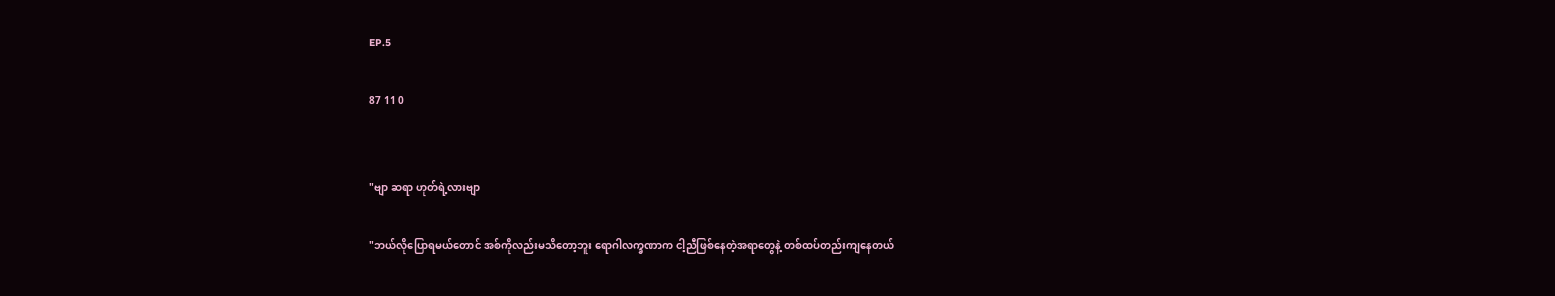EP.5

87 11 0


"ဗျာ ဆရာ ဟုတ်ရဲ့လားဗျာ

"ဘယ်လိုပြောရမယ်တောင် အစ်ကိုလည်းမသိတော့ဘူး ရောဂါလက္ခဏာက ငါ့ညီဖြစ်နေတဲ့အရာတွေနဲ့ တစ်ထပ်တည်းကျနေတယ်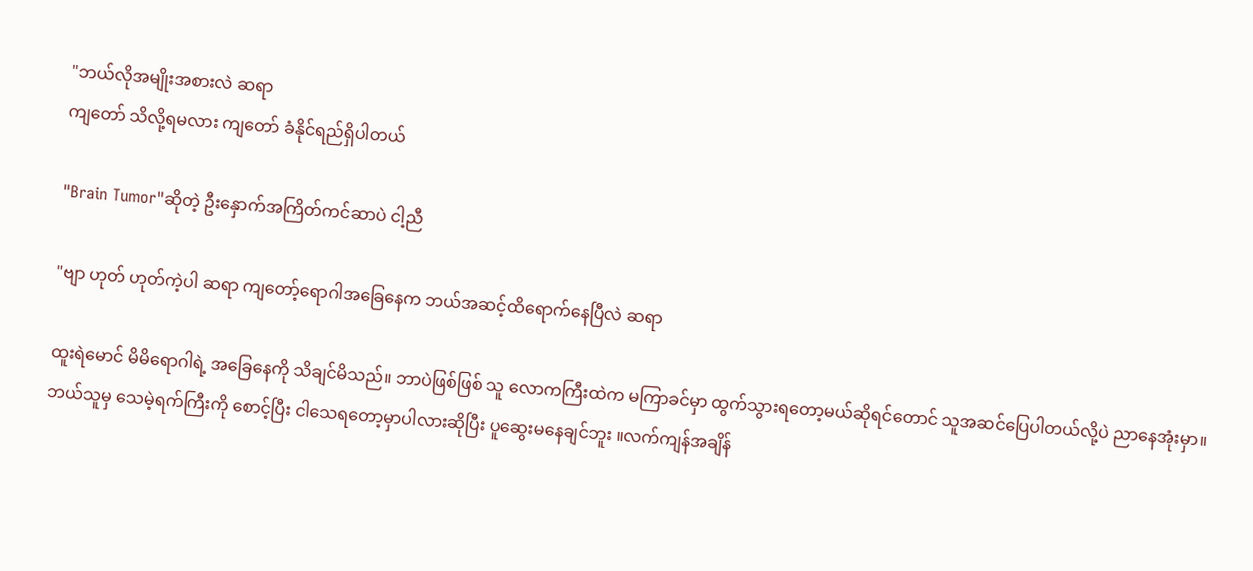"ဘယ်လိုအမျိုးအစားလဲ ဆရာ
ကျတော် သိလို့ရမလား ကျတော် ခံနိုင်ရည်ရှိပါတယ်

"Brain Tumor"ဆိုတဲ့ ဦးနှောက်အကြိတ်ကင်ဆာပဲ ငါ့ညီ

"ဗျာ ဟုတ် ဟုတ်ကဲ့ပါ ဆရာ ကျတော့်ရောဂါအခြေနေက ဘယ်အဆင့်ထိရောက်နေပြီလဲ ဆရာ

ထူးရဲမောင် မိမိရောဂါရဲ့ အခြေနေကို သိချင်မိသည်။ ဘာပဲဖြစ်ဖြစ် သူ လောကကြီးထဲက မကြာခင်မှာ ထွက်သွားရတော့မယ်ဆိုရင်တောင် သူအဆင်ပြေပါတယ်လို့ပဲ ညာနေအုံးမှာ။ဘယ်သူမှ သေမဲ့ရက်ကြီးကို စောင့်ပြီး ငါသေရတော့မှာပါလားဆိုပြီး ပူဆွေးမနေချင်ဘူး ။လက်ကျန်အချိန်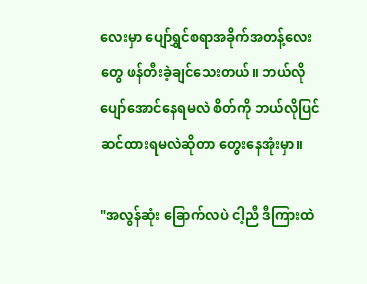လေးမှာ ပျော်ရွှင်စရာအခိုက်အတန့်လေးတွေ ဖန်တီးခဲ့ချင်သေးတယ်။ ဘယ်လိုပျော်အောင်နေရမလဲ စိတ်ကို ဘယ်လိုပြင်ဆင်ထားရမလဲဆိုတာ တွေးနေအုံးမှာ။

"အလွန်ဆုံး ခြောက်လပဲ ငါ့ညီ ဒီကြားထဲ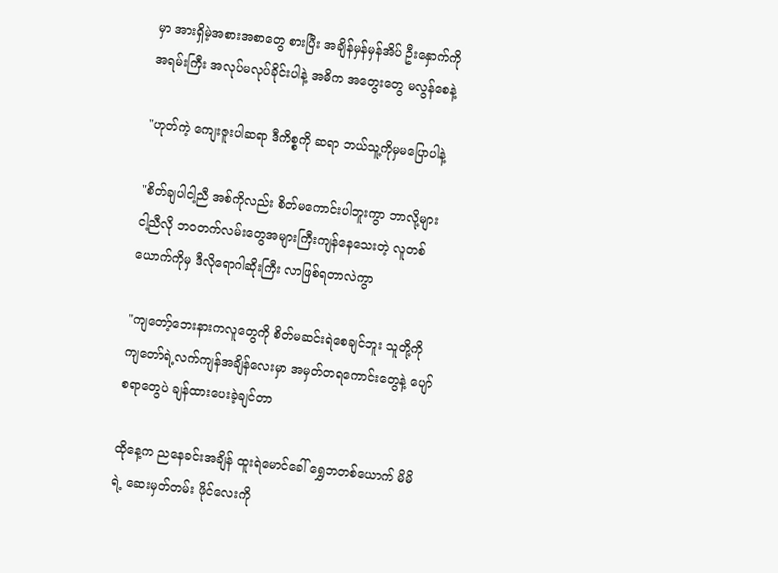မှာ အားရှိမဲ့အစားအစာတွေ စားပြီး အချိန်မှန်မှန်အိပ် ဦးနှောက်ကို အရမ်းကြီး အလုပ်မလုပ်ခိုင်းပါနဲ့ အဓိက အတွေးတွေ မလွန်စေနဲ့

"ဟုတ်ကဲ့ ကျေးဇူးပါဆရာ ဒီကိစ္စကို ဆရာ ဘယ်သူ့ကိုမှမပြောပါနဲ့

"စိတ်ချပါငါ့ညီ အစ်ကိုလည်း စိတ်မကောင်းပါဘူးကွာ ဘာလို့များ ငါ့ညီလို ဘဝတက်လမ်းတွေအများကြီးကျန်နေသေးတဲ့ လူတစ်ယောက်ကိုမှ ဒီလိုရောဂါဆိုးကြီး လာဖြစ်ရတာလဲကွာ

"ကျတော့်ဘေးနားကလူတွေကို စိတ်မဆင်းရဲစေချင်ဘူး သူတို့ကို ကျတော်ရဲ့လက်ကျန်အချိန်လေးမှာ အမှတ်တရကောင်းတွေနဲ့ ပျော်စရာတွေပဲ ချန်ထားပေးခဲ့ချင်တာ

ထိုနေ့က ညနေခင်းအချိန် ထူး‌ရဲမောင်ခေါ် ရွှေဘတစ်ယောက် မိမိရဲ့ ဆေးမှတ်တမ်း ဖိုင်လေးကို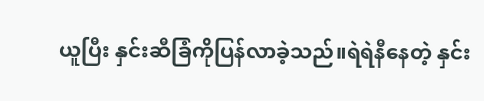ယူပြီး နှင်းဆီခြံကိုပြန်လာခဲ့သည်။ရဲရဲနီနေတဲ့ နှင်း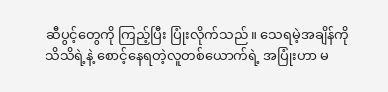ဆီပွင့်တွေကို ကြည့်ပြီး ပြုံးလိုက်သည်။ သေရမဲ့အချိန်ကိုသိသိရဲ့နဲ့ စောင့်နေရတဲ့လူတစ်ယောက်ရဲ့ အပြုံးဟာ မ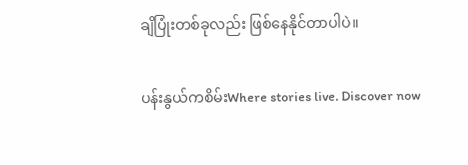ချိပြုံးတစ်ခုလည်း ဖြစ်နေနိုင်တာပါပဲ။

ပန်းနွယ်ကစိမ်းWhere stories live. Discover now